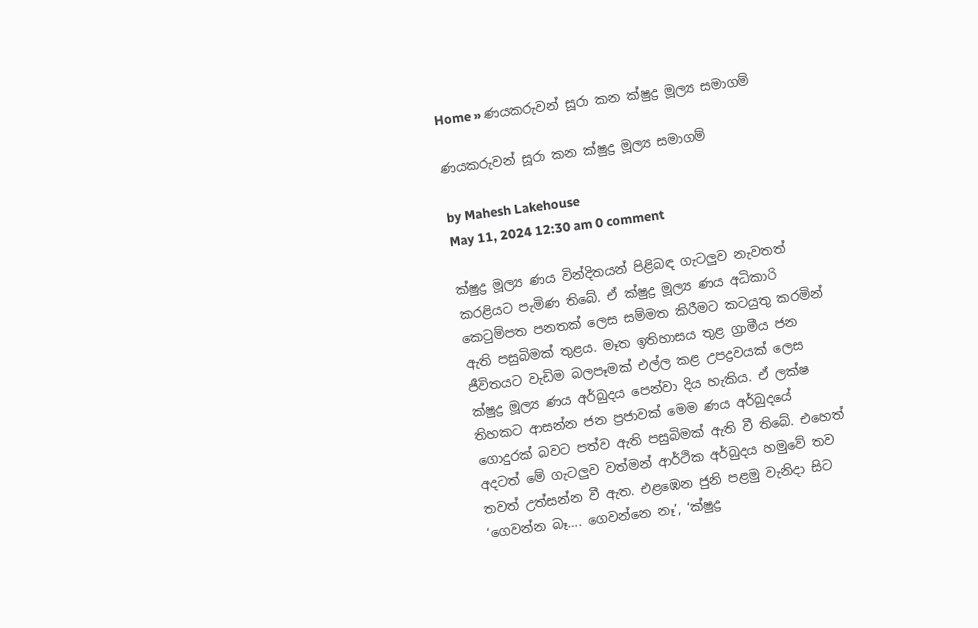Home » ණයකරුවන් සූරා කන ක්ෂුද්‍ර මූල්‍ය සමාගම්

ණයකරුවන් සූරා කන ක්ෂුද්‍ර මූල්‍ය සමාගම්

by Mahesh Lakehouse
May 11, 2024 12:30 am 0 comment

ක්ෂුද්‍ර මූල්‍ය ණය වින්දිතයන් පිළිබඳ ගැටලුව නැවතත් කරළියට පැමිණ තිබේ. ඒ ක්ෂුද්‍ර මූල්‍ය ණය අධිකාරි කෙටුම්පත පනතක් ලෙස සම්මත කිරීමට කටයුතු කරමින් ඇති පසුබිමක් තුළය. මෑත ඉතිහාසය තුළ ග්‍රාමීය ජන ජීවිතයට වැඩිම බලපෑමක් එල්ල කළ උපද්‍රවයක් ලෙස ක්ෂුද්‍ර මූල්‍ය ණය අර්බුදය පෙන්වා දිය හැකිය. ඒ ලක්ෂ තිහකට ආසන්න ජන ප්‍රජාවක් මෙම ණය අර්බුදයේ ගොදුරක් බවට පත්ව ඇති පසුබිමක් ඇති වී තිබේ. එහෙත් අදටත් මේ ගැටලුව වත්මන් ආර්ථික අර්බුදය හමුවේ තව තවත් උත්සන්න වී ඇත. එළඹෙන ජුනි පළමු වැනිදා සිට ‘ගෙවන්න බෑ…. ගෙවන්නෙ නෑ’, ‘ක්ෂුද්‍ර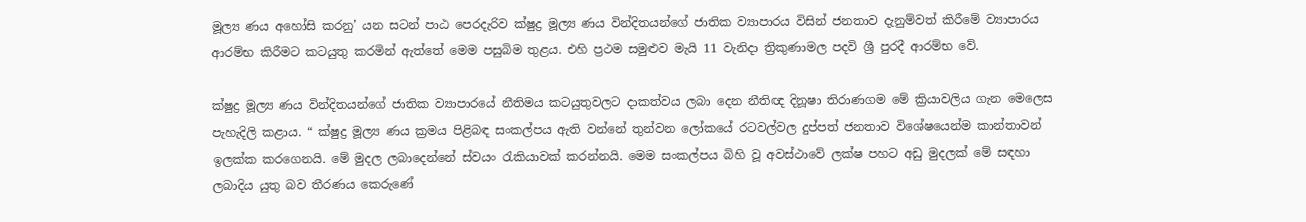මූල්‍ය ණය අහෝසි කරනු’ යන සටන් පාඨ පෙරදැරිව ක්ෂුද්‍ර මූල්‍ය ණය වින්දිතයන්ගේ ජාතික ව්‍යාපාරය විසින් ජනතාව දැනුම්වත් කිරීමේ ව්‍යාපාරය ආරම්භ කිරීමට කටයුතු කරමින් ඇත්තේ මෙම පසුබිම තුළය. එහි ප්‍රථම සමුළුව මැයි 11 වැනිදා ත්‍රිකුණාමල පදවි ශ්‍රී පුරදී ආරම්භ වේ.

ක්ෂුද්‍ර මූල්‍ය ණය වින්දිතයන්ගේ ජාතික ව්‍යාපාරයේ නීතිමය කටයුතුවලට දාකත්වය ලබා දෙන නීතිඥ දිනූෂා තිරාණගම මේ ක්‍රියාවලිය ගැන මෙලෙස පැහැදිලි කළාය. “ ක්ෂුද්‍ර මූල්‍ය ණය ක්‍රමය පිළිබඳ සංකල්පය ඇති වන්නේ තුන්වන ලෝකයේ රටවල්වල දුප්පත් ජනතාව විශේෂයෙන්ම කාන්තාවන් ඉලක්ක කරගෙනයි. මේ මුදල ලබාදෙන්නේ ස්වයං රැකියාවක් කරන්නයි. මෙම සංකල්පය බිහි වූ අවස්ථාවේ ලක්ෂ පහට අඩු මුදලක් මේ සඳහා ලබාදිය යුතු බව තීරණය කෙරුණේ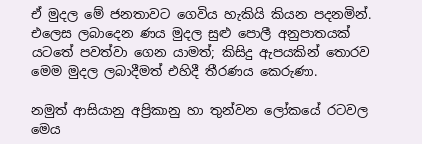ඒ මුදල මේ ජනතාවට ගෙවිය හැකියි කියන පදනමින්. එලෙස ලබාදෙන ණය මුදල සුළු පොලී අනුපාතයක් යටතේ පවත්වා ගෙන යාමත්; කිසිදු ඇපයකින් තොරව මෙම මුදල ලබාදීමත් එහිදී තීරණය කෙරුණා.

නමුත් ආසියානු අප්‍රිකානු හා තුන්වන ලෝකයේ රටවල මෙය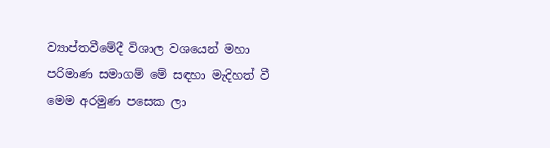ව්‍යාප්තවීමේදී විශාල වශයෙන් මහා පරිමාණ සමාගම් මේ සඳහා මැදිහත් වී මෙම අරමුණ පසෙක ලා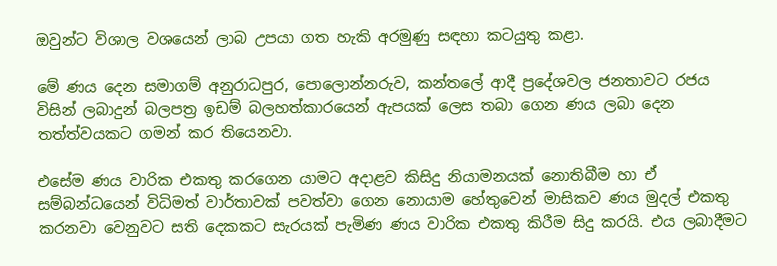ඔවුන්ට විශාල වශයෙන් ලාබ උපයා ගත හැකි අරමුණු සඳහා කටයුතු කළා.

මේ ණය දෙන සමාගම් අනුරාධපුර, පොලොන්නරුව, කන්තලේ ආදී ප්‍රදේශවල ජනතාවට රජය විසින් ලබාදුන් බලපත්‍ර ඉඩම් බලහත්කාරයෙන් ඇපයක් ලෙස තබා ගෙන ණය ලබා දෙන තත්ත්වයකට ගමන් කර තියෙනවා.

එසේම ණය වාරික එකතු කරගෙන යාමට අදාළව කිසිදු නියාමනයක් නොතිබීම හා ඒ සම්බන්ධයෙන් විධිමත් වාර්තාවක් පවත්වා ගෙන නොයාම හේතුවෙන් මාසිකව ණය මුදල් එකතු කරනවා වෙනුවට සති දෙකකට සැරයක් පැමිණ ණය වාරික එකතු කිරීම සිදු කරයි. එය ලබාදීමට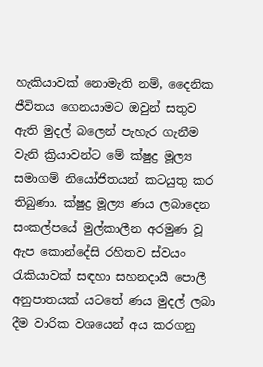හැකියාවක් නොමැති නම්, දෛනික ජීවිතය ගෙනයාමට ඔවුන් සතුව ඇති මුදල් බලෙන් පැහැර ගැනීම වැනි ක්‍රියාවන්ට මේ ක්ෂුද්‍ර මූල්‍ය සමාගම් නියෝජිතයන් කටයුතු කර තිබුණා. ක්ෂුද්‍ර මූල්‍ය ණය ලබාදෙන සංකල්පයේ මුල්කාලීන අරමුණ වූ ඇප කොන්දේසි රහිතව ස්වයං රැකියාවක් සඳහා සහනදායී පොලී අනුපාතයක් යටතේ ණය මුදල් ලබා දීම වාරික වශයෙන් අය කරගනු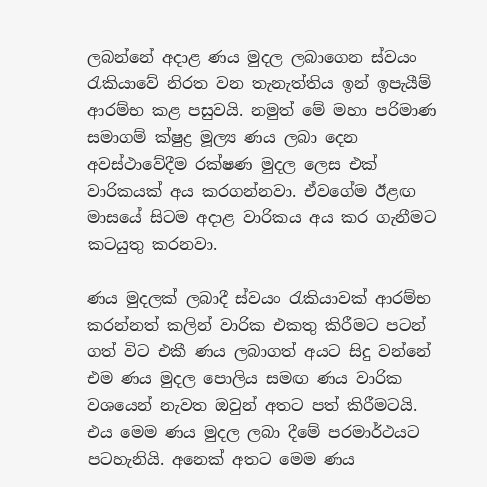ලබන්නේ අදාළ ණය මුදල ලබාගෙන ස්වයං රැකියාවේ නිරත වන තැනැත්තිය ඉන් ඉපැයීම් ආරම්භ කළ පසුවයි. නමුත් මේ මහා පරිමාණ සමාගම් ක්ෂුද්‍ර මූල්‍ය ණය ලබා දෙන අවස්ථාවේදීම රක්ෂණ මුදල ලෙස එක් වාරිකයක් අය කරගන්නවා. ඒවගේම ඊළඟ මාසයේ සිටම අදාළ වාරිකය අය කර ගැනීමට කටයුතු කරනවා.

ණය මුදලක් ලබාදී ස්වයං රැකියාවක් ආරම්භ කරන්නත් කලින් වාරික එකතු කිරීමට පටන් ගත් විට එකී ණය ලබාගත් අයට සිදු වන්නේ එම ණය මුදල පොලිය සමඟ ණය වාරික වශයෙන් නැවත ඔවුන් අතට පත් කිරීමටයි. එය මෙම ණය මුදල ලබා දීමේ පරමාර්ථයට පටහැනියි. අනෙක් අතට මෙම ණය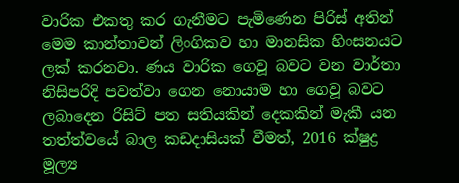වාරික එකතු කර ගැනීමට පැමිණෙන පිරිස් අතින් මෙම කාන්තාවන් ලිංගිකව හා මානසික හිංසනයට ලක් කරනවා. ණය වාරික ගෙවූ බවට වන වාර්තා නිසිපරිදි පවත්වා ගෙන නොයාම හා ගෙවූ බවට ලබාදෙන රිසිට් පත සතියකින් දෙකකින් මැකී යන තත්ත්වයේ බාල කඩදාසියක් වීමත්, 2016 ක්ෂුද්‍ර මූල්‍ය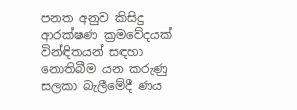පනත අනුව කිසිදු ආරක්ෂණ ක්‍රමවේදයක් වින්ඳිතයන් සඳහා නොතිබීම යන කරුණු සලකා බැලීමේදී ණය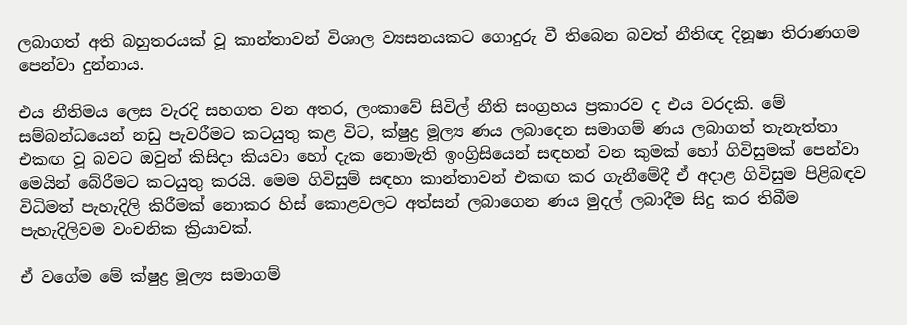ලබාගත් අති බහුතරයක් වූ කාන්තාවන් විශාල ව්‍යසනයකට ගොදුරු වී තිබෙන බවත් නීතිඥ දිනූෂා තිරාණගම පෙන්වා දුන්නාය.

එය නීතිමය ලෙස වැරදි සහගත වන අතර, ලංකාවේ සිවිල් නීති සංග්‍රහය ප්‍රකාරව ද එය වරදකි. මේ සම්බන්ධයෙන් නඩු පැවරීමට කටයුතු කළ විට, ක්ෂුද්‍ර මූල්‍ය ණය ලබාදෙන සමාගම් ණය ලබාගත් තැනැත්තා එකඟ වූ බවට ඔවුන් කිසිදා කියවා හෝ දැක නොමැති ඉංග්‍රිසියෙන් සඳහන් වන කුමක් හෝ ගිවිසුමක් පෙන්වා මෙයින් බේරීමට කටයුතු කරයි. මෙම ගිවිසුම් සඳහා කාන්තාවන් එකඟ කර ගැනීමේදී ඒ අදාළ ගිවිසුම පිළිබඳව විධිමත් පැහැදිලි කිරීමක් නොකර හිස් කොළවලට අත්සන් ලබාගෙන ණය මුදල් ලබාදීම සිදු කර තිබීම පැහැදිලිවම වංචනික ක්‍රියාවක්.

ඒ වගේම මේ ක්ෂුද්‍ර මූල්‍ය සමාගම්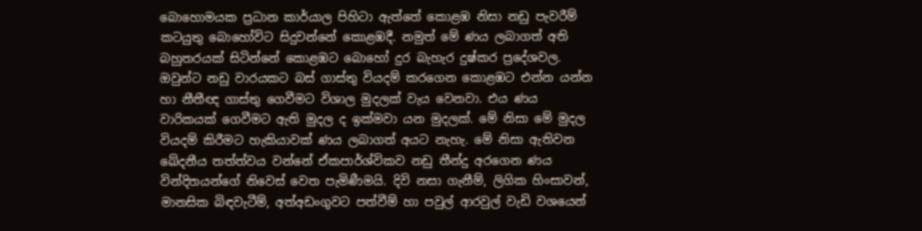බොහොමයක ප්‍රධාන කාර්යාල පිහිටා ඇත්තේ කොළඹ නිසා නඩු පැවරීම් කටයුතු බොහෝවිට සිදුවන්නේ කොළඹදී. නමුත් මේ ණය ලබාගත් අති බහුතරයක් සිටින්නේ කොළඹට බොහෝ දුර බැහැර දුෂ්කර ප්‍රදේශවල. ඔවුන්ට නඩු වාරයකට බස් ගාස්තු වියදම් කරගෙන කොළඹට එන්න යන්න හා නීතීඥ ගාස්තු ගෙවීමට විශාල මුදලක් වැය වෙනවා. එය ණය වාරිකයක් ගෙවීමට ඇති මුදල ද ඉක්මවා යන මුදලක්. මේ නිසා මේ මුදල වියදම් කිරීමට හැකියාවක් ණය ලබාගත් අයට නැහැ. මේ නිසා ඇතිවන ඛේදනීය තත්ත්වය වන්නේ ඒකපාර්ශ්විකව නඩු තීන්දු අරගෙන ණය වින්දිතයන්ගේ නිවෙස් වෙත පැමිණීමයි. දිවි නසා ගැනීම්, ලිගික හිංසාවන්, මානසික බිඳවැටීම්, අත්අඩංගුවට පත්වීම් හා පවුල් ආරවුල් වැඩි වශයෙන්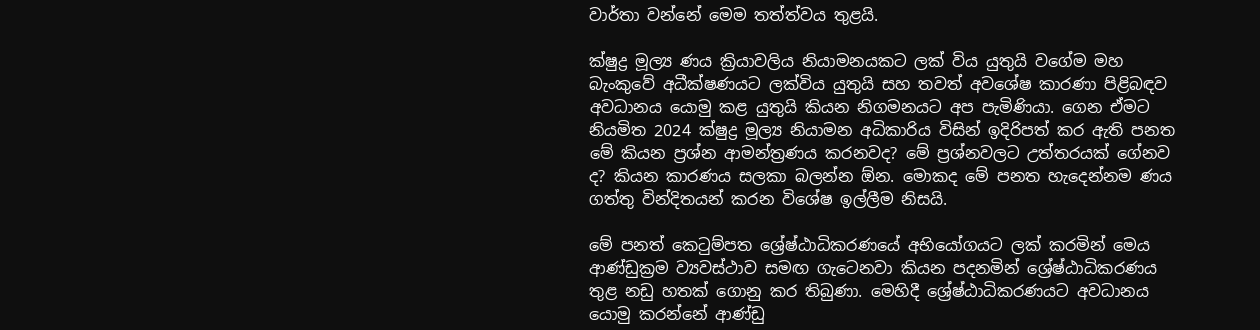වාර්තා වන්නේ මෙම තත්ත්වය තුළයි.

ක්ෂුද්‍ර මූල්‍ය ණය ක්‍රියාවලිය නියාමනයකට ලක් විය යුතුයි වගේම මහ බැංකුවේ අධීක්ෂණයට ලක්විය යුතුයි සහ තවත් අවශේෂ කාරණා පිළිබඳව අවධානය යොමු කළ යුතුයි කියන නිගමනයට අප පැමිණියා. ගෙන ඒමට නියමිත 2024 ක්ෂුද්‍ර මූල්‍ය නියාමන අධිකාරිය විසින් ඉදිරිපත් කර ඇති පනත මේ කියන ප්‍රශ්න ආමන්ත්‍රණය කරනවද? මේ ප්‍රශ්නවලට උත්තරයක් ගේනව ද? කියන කාරණය සලකා බලන්න ඕන. මොකද මේ පනත හැදෙන්නම ණය ගත්තු වින්දිතයන් කරන විශේෂ ඉල්ලීම නිසයි.

මේ පනත් කෙටුම්පත ශ්‍රේෂ්ඨාධිකරණයේ අභියෝගයට ලක් කරමින් මෙය ආණ්ඩුක්‍රම ව්‍යවස්ථාව සමඟ ගැටෙනවා කියන පදනමින් ශ්‍රේෂ්ඨාධිකරණය තුළ නඩු හතක් ගොනු කර තිබුණා. මෙහිදී ශ්‍රේෂ්ඨාධිකරණයට අවධානය යොමු කරන්නේ ආණ්ඩු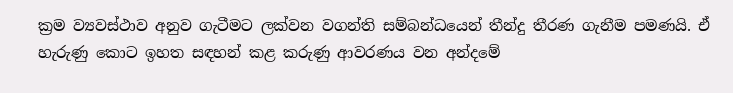ක්‍රම ව්‍යවස්ථාව අනුව ගැටීමට ලක්වන වගන්ති සම්බන්ධයෙන් තීන්දු තීරණ ගැනීම පමණයි. ඒ හැරුණු කොට ඉහත සඳහන් කළ කරුණු ආවරණය වන අන්දමේ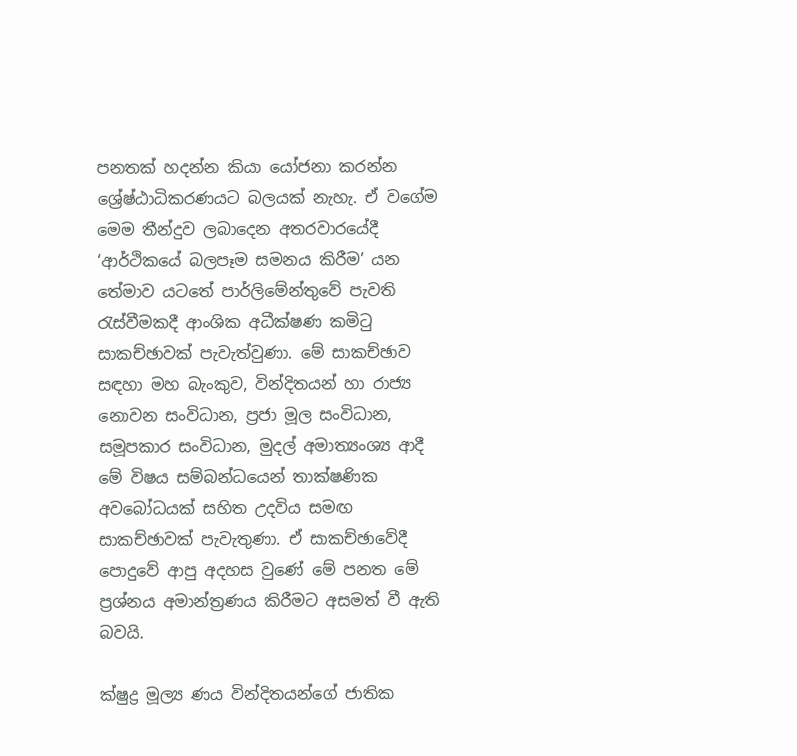පනතක් හදන්න කියා යෝජනා කරන්න ශ්‍රේෂ්ඨාධිකරණයට බලයක් නැහැ. ඒ වගේම මෙම තීන්දුව ලබාදෙන අතරවාරයේදී ‘ආර්ථිකයේ බලපෑම සමනය කිරීම’ යන තේමාව යටතේ පාර්ලිමේන්තුවේ පැවති රැස්වීමකදී ආංශික අධීක්ෂණ කමිටු සාකච්ඡාවක් පැවැත්වුණා. මේ සාකච්ඡාව සඳහා මහ බැංකුව, වින්දිතයන් හා රාජ්‍ය නොවන සංවිධාන, ප්‍රජා මූල සංවිධාන, සමූපකාර සංවිධාන, මුදල් අමාත්‍යංශ්‍ය ආදී මේ විෂය සම්බන්ධයෙන් තාක්ෂණික අවබෝධයක් සහිත උදවිය සමඟ සාකච්ඡාවක් පැවැතුණා. ඒ සාකච්ඡාවේදී පොදුවේ ආපු අදහස වුණේ මේ පනත මේ ප්‍රශ්නය අමාන්ත්‍රණය කිරීමට අසමත් වී ඇති බවයි.

ක්ෂුද්‍ර මූල්‍ය ණය වින්දිතයන්ගේ ජාතික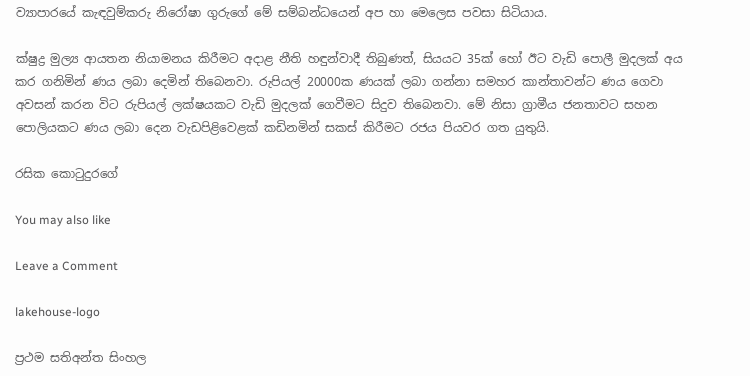ව්‍යාපාරයේ කැඳවුම්කරු නිරෝෂා ගුරුගේ මේ සම්බන්ධයෙන් අප හා මෙලෙස පවසා සිටියාය.

ක්ෂුද්‍ර මුල්‍ය ආයතන නියාමනය කිරීමට අදාළ නීති හඳුන්වාදී තිබුණත්, සියයට 35ක් හෝ ඊට වැඩි පොලී මුදලක් අය කර ගනිමින් ණය ලබා දෙමින් තිබෙනවා. රුපියල් 20000ක ණයක් ලබා ගන්නා සමහර කාන්තාවන්ට ණය ගෙවා අවසන් කරන විට රුපියල් ලක්ෂයකට වැඩි මුදලක් ගෙවීමට සිදුව තිබෙනවා. මේ නිසා ග්‍රාමීය ජනතාවට සහන පොලියකට ණය ලබා දෙන වැඩපිළිවෙළක් කඩිනමින් සකස් කිරීමට රජය පියවර ගත යුතුයි.

රසික කොටුදුරගේ

You may also like

Leave a Comment

lakehouse-logo

ප්‍රථම සතිඅන්ත සිංහල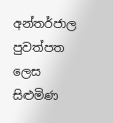අන්තර්ජාල පුවත්පත ලෙස සිළුමිණ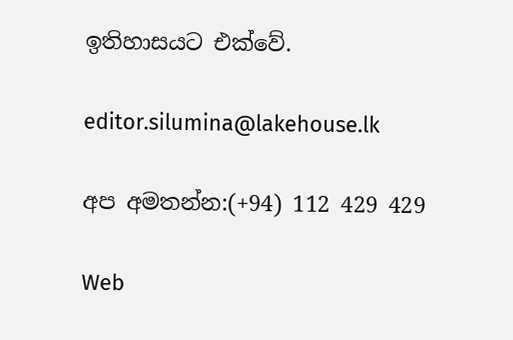ඉතිහාසයට එක්වේ.

editor.silumina@lakehouse.lk

අප අමතන්න:(+94) 112 429 429

Web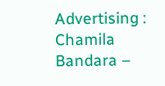Advertising :
Chamila Bandara –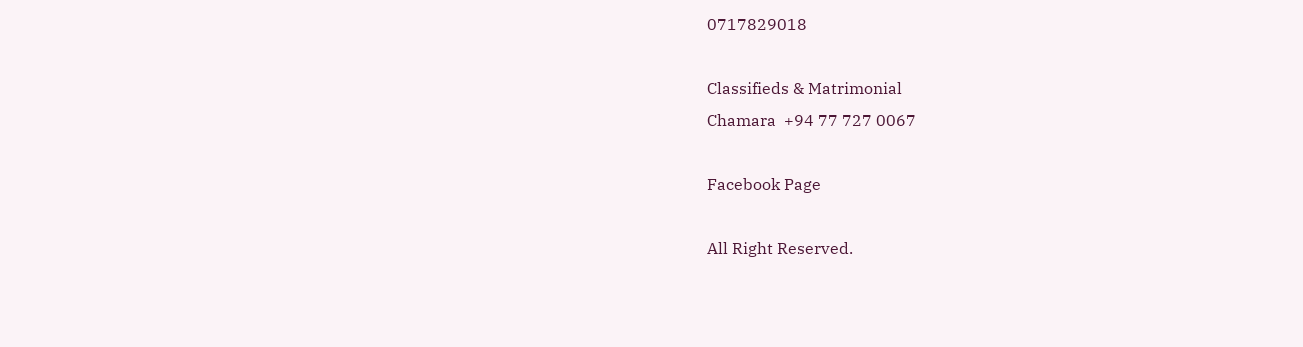0717829018

Classifieds & Matrimonial
Chamara  +94 77 727 0067

Facebook Page

All Right Reserved.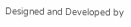Designed and Developed by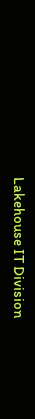Lakehouse IT Division